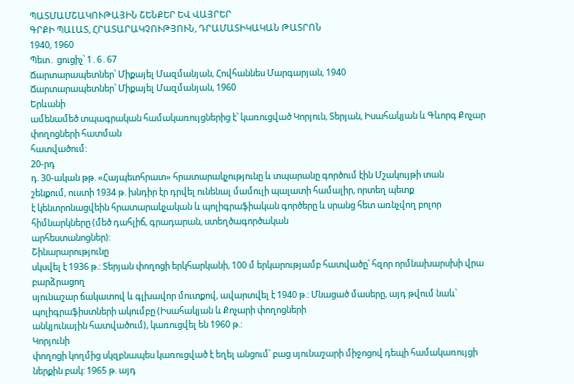ՊԱՏՄԱՄՇԱԿՈՒԹԱՅԻՆ ՇԵՆՔԵՐ ԵՎ ՎԱՅՐԵՐ
ԳՐՔԻ ՊԱԼԱՏ, ՀՐԱՏԱՐԱԿՉՈՒԹՅՈՒՆ, ԴՐԱՄԱՏԻԿԱԿԱՆ ԹԱՏՐՈՆ
1940, 1960
Պետ․ ցուցիչ՝ 1․6․67
Ճարտարապետներ՝ Միքայել Մազմանյան, Հովհաննես Մարգարյան, 1940
Ճարտարապետներ՝ Միքայել Մազմանյան, 1960
Երևանի
ամենամեծ տպագրական համակառույցներից է՝ կառուցված Կորյուն, Տերյան, Իսահակյան և Գևորգ Քոչար փողոցների հատման
հատվածում:
20-րդ
դ. 30-ական թթ. «Հայպետհրատ» հրատարակչությունը և տպարանը գործում էին Մշակույթի տան
շենքում, ուստի 1934 թ. խնդիր էր դրվել ունենալ մամուլի պալատի համալիր, որտեղ պետք
է կենտրոնացվեին հրատարակչական և պոլիգրաֆիական գործերը և սրանց հետ առնչվող բոլոր հիմնարկները (մեծ դահլիճ, գրադարան, ստեղծագործական
արհեստանոցներ):
Շինարարությունը
սկսվել է 1936 թ.: Տերյան փողոցի երկհարկանի, 100 մ երկարությամբ հատվածը՝ հզոր որմնախարսխի վրա բարձրացող
սյունաշար ճակատով և գլխավոր մուտքով, ավարտվել է 1940 թ.: Մնացած մասերը, այդ թվում նաև՝ պոլիգրաֆիստների ակումբը (Իսահակյան և Քոչարի փողոցների
անկյունային հատվածում), կառուցվել են 1960 թ.:
Կորյունի
փողոցի կողմից սկզբնապես կառուցված է եղել անցում՝ բաց սյունաշարի միջոցով դեպի համակառույցի
ներքին բակ: 1965 թ. այդ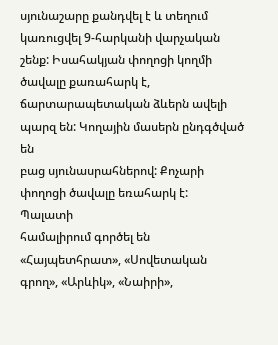սյունաշարը քանդվել է և տեղում կառուցվել 9-հարկանի վարչական շենք: Իսահակյան փողոցի կողմի
ծավալը քառահարկ է, ճարտարապետական ձևերն ավելի պարզ են: Կողային մասերն ընդգծված են
բաց սյունասրահներով: Քոչարի փողոցի ծավալը եռահարկ է:
Պալատի
համալիրում գործել են «Հայպետհրատ», «Սովետական գրող», «Արևիկ», «Նաիրի»,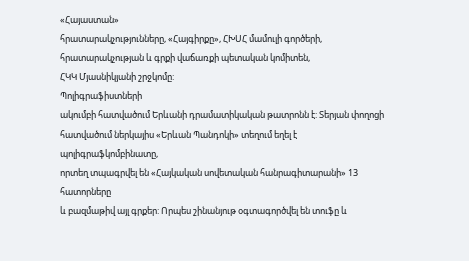«Հայաստան»
հրատարակչությունները, «Հայգիրքը», ՀԽՍՀ մամուլի գործերի, հրատարակչության և գրքի վաճառքի պետական կոմիտեն,
ՀԿԿ Մյասնիկյանի շրջկոմը:
Պոլիգրաֆիստների
ակումբի հատվածում Երևանի դրամատիկական թատրոնն է: Տերյան փողոցի հատվածում ներկայիս «Երևան Պանդոկի» տեղում եղել է պոլիգրաֆկոմբինատը,
որտեղ տպագրվել են «Հայկական սովետական հանրագիտարանի» 13 հատորները
և բազմաթիվ այլ գրքեր: Որպես շինանյութ օգտագործվել են տուֆը և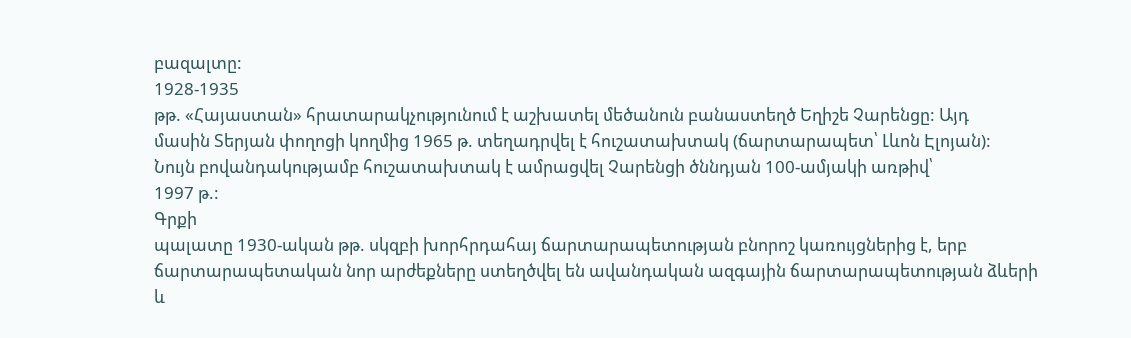բազալտը:
1928-1935
թթ. «Հայաստան» հրատարակչությունում է աշխատել մեծանուն բանաստեղծ Եղիշե Չարենցը: Այդ
մասին Տերյան փողոցի կողմից 1965 թ. տեղադրվել է հուշատախտակ (ճարտարապետ՝ Լևոն Էլոյան):
Նույն բովանդակությամբ հուշատախտակ է ամրացվել Չարենցի ծննդյան 100-ամյակի առթիվ՝
1997 թ.:
Գրքի
պալատը 1930-ական թթ. սկզբի խորհրդահայ ճարտարապետության բնորոշ կառույցներից է, երբ
ճարտարապետական նոր արժեքները ստեղծվել են ավանդական ազգային ճարտարապետության ձևերի
և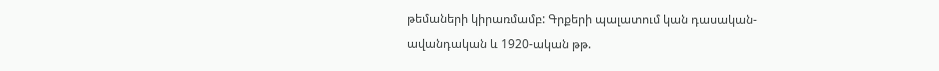թեմաների կիրառմամբ: Գրքերի պալատում կան դասական-ավանդական և 1920-ական թթ.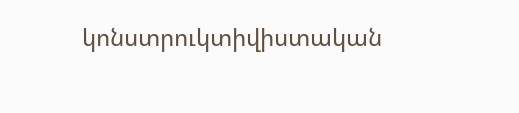կոնստրուկտիվիստական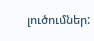լուծումներ: